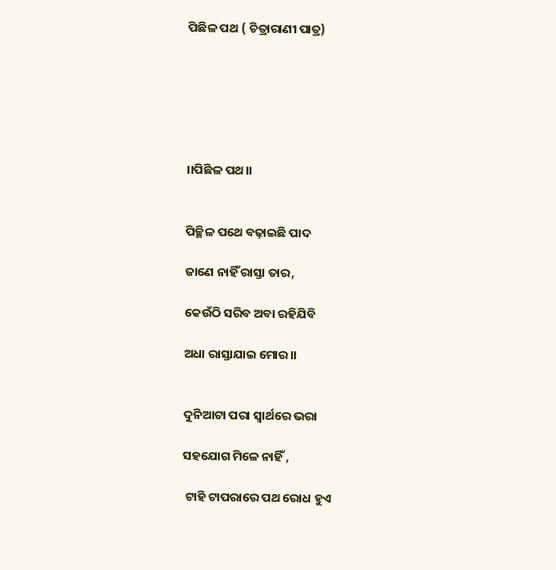ପିଛିଳ ପଥ ( ଚିତ୍ରାରାଣୀ ପାତ୍ର)






।।ପିଛିଳ ପଥ।।


ପିଚ୍ଛିଳ ପଥେ ବଢ଼ାଇଛି ପାଦ

ଜାଣେ ନାହିଁ ରାସ୍ତା ତାର,

କେଉଁଠି ସରିବ ଅବା ରହିଯିବି

ଅଧା ରାସ୍ତାଯାଇ ମୋର।।


ଦୁନିଆଟା ପରା ସ୍ୱାର୍ଥରେ ଭରା

ସହଯୋଗ ମିଳେ ନାହିଁ ,

 ଟାହି ଟାପରାରେ ପଥ ରୋଧ ହୁଏ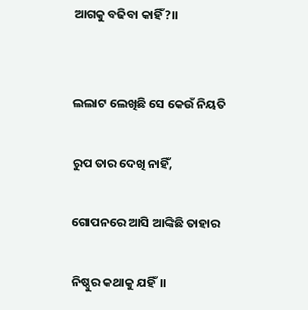ଆଗକୁ ବଢିବା କାହିଁ?।।


ଲଲାଟ ଲେଖିଛି ସେ କେଉଁ ନିୟତି

ରୁପ ତାର ଦେଖି ନାହିଁ,

ଗୋପନରେ ଆସି ଆଙ୍କିଛି ତାହାର

ନିଷ୍ଠୁର କଥାକୁ ଯହିଁ।।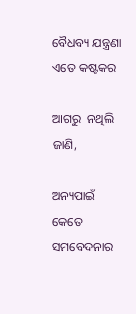ବୈଧବ୍ୟ ଯନ୍ତ୍ରଣା ଏତେ କଷ୍ଟକର

ଆଗରୁ  ନଥିଲି ଜାଣି,

ଅନ୍ୟପାଇଁ କେତେ ସମବେଦନାର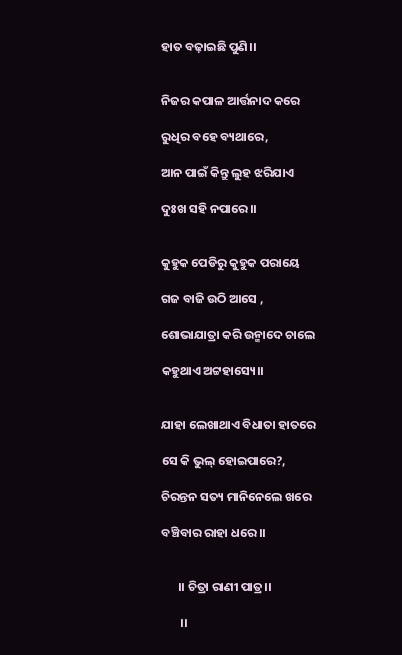ହାତ ବଢ଼ାଇଛି ପୁଣି।।


ନିଜର କପାଳ ଆର୍ତ୍ତନାଦ କରେ

ରୁଧିର ବହେ ବ୍ୟଥାରେ,

ଆନ ପାଇଁ କିନ୍ତୁ ଲୁହ ଝରିଯାଏ

ଦୁଃଖ ସହି ନପାରେ।।


କୁହୁକ ପେଡିରୁ କୁହୁକ ପରାୟେ

ଗଜ ବାଜି ଉଠି ଆସେ ,

ଶୋଭାଯାତ୍ରା କରି ଉନ୍ମାଦେ ଚାଲେ

କହୁଥାଏ ଅଟ୍ଟହାସ୍ୟେ।।


ଯାହା ଲେଖାଥାଏ ବିଧାତା ହାତରେ

ସେ କି ଭୁଲ୍ ହୋଇପାରେ?,

ଚିରନ୍ତନ ସତ୍ୟ ମାନିନେଲେ ଖରେ

ବଞ୍ଚିବାର ରାହା ଧରେ।।


      ।। ଚିତ୍ରା ରାଣୀ ପାତ୍ର।।

       ।।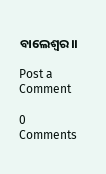ବାଲେଶ୍ଵର।।

Post a Comment

0 Comments